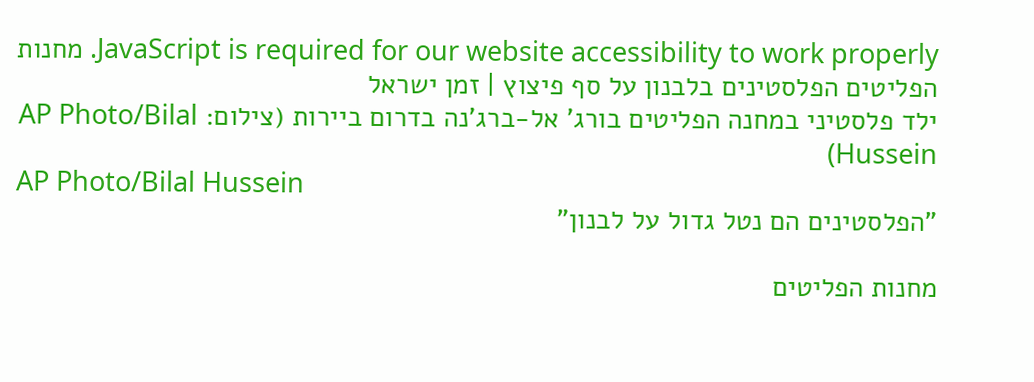JavaScript is required for our website accessibility to work properly. מחנות הפליטים הפלסטינים בלבנון על סף פיצוץ | זמן ישראל
ילד פלסטיני במחנה הפליטים בורג' אל-ברג'נה בדרום ביירות (צילום: AP Photo/Bilal Hussein)
AP Photo/Bilal Hussein
"הפלסטינים הם נטל גדול על לבנון"

מחנות הפליטים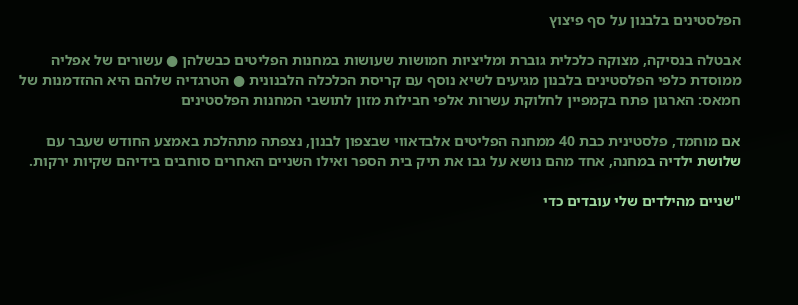הפלסטינים בלבנון על סף פיצוץ

אבטלה בנסיקה, מצוקה כלכלית גוברת ומליציות חמושות שעושות במחנות הפליטים כבשלהן ● עשורים של אפליה ממוסדת כלפי הפלסטינים בלבנון מגיעים לשיא נוסף עם קריסת הכלכלה הלבנונית ● הטרגדיה שלהם היא ההזדמנות של חמאס: הארגון פתח בקמפיין לחלוקת עשרות אלפי חבילות מזון לתושבי המחנות הפלסטינים

אם מוחמד, פלסטינית כבת 40 ממחנה הפליטים אלבדאווי שבצפון לבנון, נצפתה מתהלכת באמצע החודש שעבר עם שלושת ילדיה במחנה, אחד מהם נושא על גבו את תיק בית הספר ואילו השניים האחרים סוחבים בידיהם שקיות ירקות.

"שניים מהילדים שלי עובדים כדי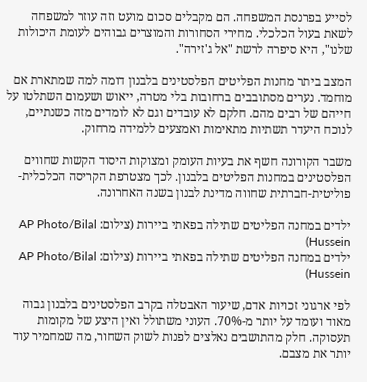לסייע בפרנסת המשפחה. הם מקבלים סכום מועט וזה עוזר למשפחה לשאת בעול הכלכלי. מחירי הסחורות והמוצרים גבוהים לעומת היכולות שלנו", היא סיפרה לרשת "אל ג'זירה".

המצב ביתר מחנות הפליטים הפלסטינים בלבנון דומה למה שמתארת אם מוחמד. נערים מסתובבים ברחובות בלי מטרה, ייאוש ושעמום השתלטו על חייהם של רבים מהם. חלקם לא עובדים וגם לא לומדים מזה כשנתיים, לנוכח היעדר תשתיות מתאימות ואמצעים ללמידה מרחוק.

משבר הקורונה חשף את בעיות העומק ומצוקות היסוד הקשות שחווים הפלסטינים במחנות הפליטים בלבנון. לכך מצטרפת הקריסה הכלכלית-פוליטית-חברתית שחווה מדינת לבנון בשנה האחרונה.

ילדים במחנה הפליטים שתילה בפאתי ביירות (צילום: AP Photo/Bilal Hussein)
ילדים במחנה הפליטים שתילה בפאתי ביירות (צילום: AP Photo/Bilal Hussein)

לפי ארגוני זכויות אדם, שיעור האבטלה בקרב הפלסטינים בלבנון גבוה מאוד ועומד על יותר מ-70%. העוני משתולל ואין היצע של מקומות תעסוקה. חלק מהתושבים נאלצים לפנות לשוק השחור, מה שמחמיר עוד יותר את מצבם.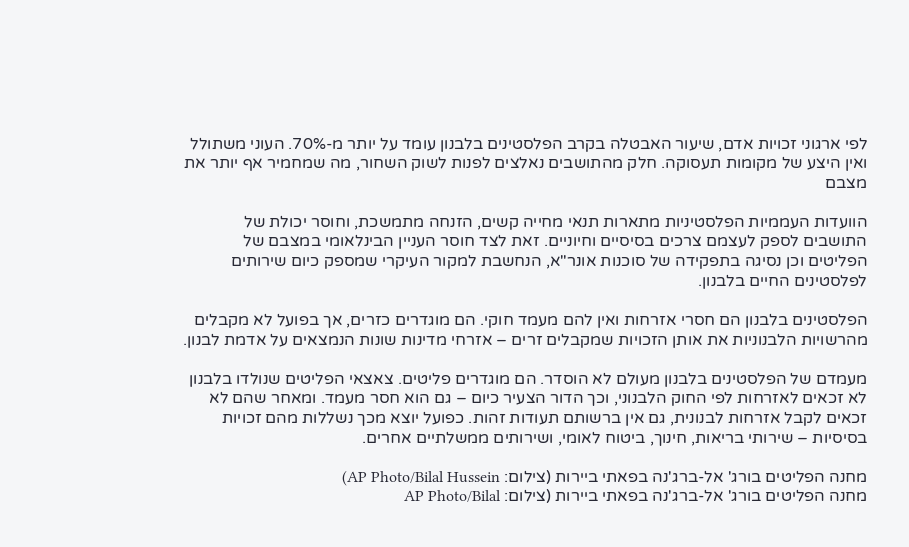לפי ארגוני זכויות אדם, שיעור האבטלה בקרב הפלסטינים בלבנון עומד על יותר מ-70%. העוני משתולל ואין היצע של מקומות תעסוקה. חלק מהתושבים נאלצים לפנות לשוק השחור, מה שמחמיר אף יותר את מצבם

הוועדות העממיות הפלסטיניות מתארות תנאי מחייה קשים, הזנחה מתמשכת, וחוסר יכולת של התושבים לספק לעצמם צרכים בסיסיים וחיוניים. זאת לצד חוסר העניין הבינלאומי במצבם של הפליטים וכן נסיגה בתפקידה של סוכנות אונר"א, הנחשבת למקור העיקרי שמספק כיום שירותים לפלסטינים החיים בלבנון.

הפלסטינים בלבנון הם חסרי אזרחות ואין להם מעמד חוקי. הם מוגדרים כזרים, אך בפועל לא מקבלים מהרשויות הלבנוניות את אותן הזכויות שמקבלים זרים – אזרחי מדינות שונות הנמצאים על אדמת לבנון.

מעמדם של הפלסטינים בלבנון מעולם לא הוסדר. הם מוגדרים פליטים. צאצאי הפליטים שנולדו בלבנון לא זכאים לאזרחות לפי החוק הלבנוני, וכך הדור הצעיר כיום – גם הוא חסר מעמד. ומאחר שהם לא זכאים לקבל אזרחות לבנונית, גם אין ברשותם תעודות זהות. כפועל יוצא מכך נשללות מהם זכויות בסיסיות – שירותי בריאות, חינוך, ביטוח לאומי, ושירותים ממשלתיים אחרים.

מחנה הפליטים בורג' אל-ברג'נה בפאתי ביירות (צילום: AP Photo/Bilal Hussein)
מחנה הפליטים בורג' אל-ברג'נה בפאתי ביירות (צילום: AP Photo/Bilal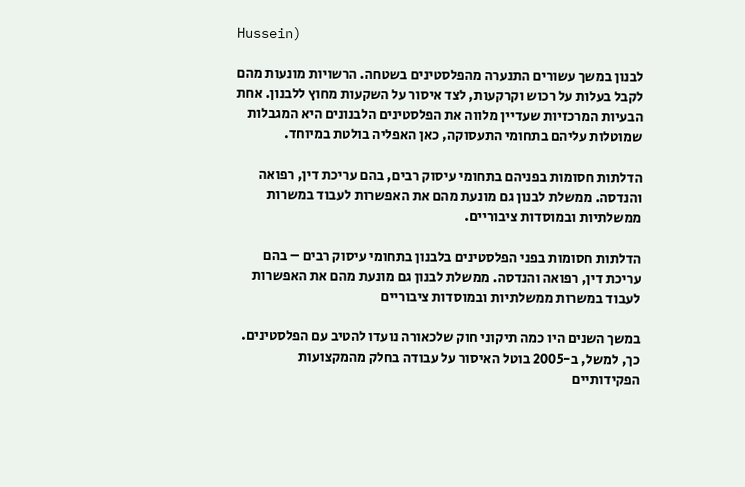Hussein)

לבנון במשך עשורים התנערה מהפלסטינים בשטחה. הרשויות מונעות מהם לקבל בעלות על רכוש וקרקעות, לצד איסור על השקעות מחוץ ללבנון. אחת הבעיות המרכזיות שעדיין מלווה את הפלסטינים הלבנונים היא המגבלות שמוטלות עליהם בתחומי התעסוקה, כאן האפליה בולטת במיוחד.

הדלתות חסומות בפניהם בתחומי עיסוק רבים, בהם עריכת דין, רפואה והנדסה. ממשלת לבנון גם מונעת מהם את האפשרות לעבוד במשרות ממשלתיות ובמוסדות ציבוריים.

הדלתות חסומות בפני הפלסטינים בלבנון בתחומי עיסוק רבים – בהם עריכת דין, רפואה והנדסה. ממשלת לבנון גם מונעת מהם את האפשרות לעבוד במשרות ממשלתיות ובמוסדות ציבוריים

במשך השנים היו כמה תיקוני חוק שלכאורה נועדו להטיב עם הפלסטינים. כך, למשל, ב-2005 בוטל האיסור על עבודה בחלק מהמקצועות הפקידותיים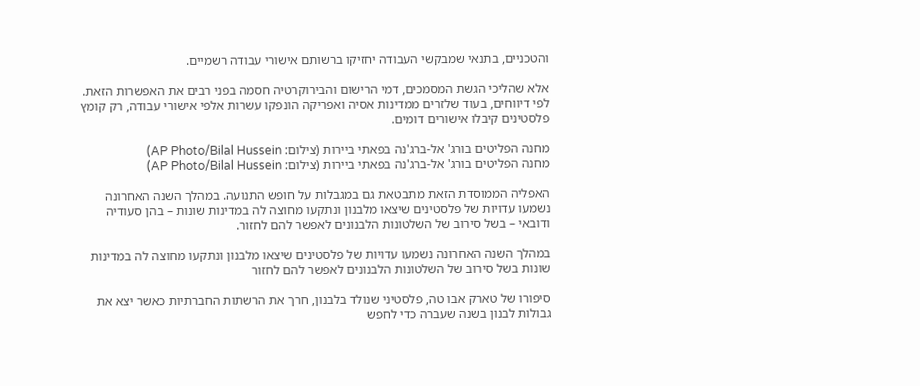והטכניים, בתנאי שמבקשי העבודה יחזיקו ברשותם אישורי עבודה רשמיים.

אלא שהליכי הגשת המסמכים, דמי הרישום והבירוקרטיה חסמה בפני רבים את האפשרות הזאת. לפי דיווחים, בעוד שלזרים ממדינות אסיה ואפריקה הונפקו עשרות אלפי אישורי עבודה, רק קומץ פלסטינים קיבלו אישורים דומים.

מחנה הפליטים בורג' אל-ברג'נה בפאתי ביירות (צילום: AP Photo/Bilal Hussein)
מחנה הפליטים בורג' אל-ברג'נה בפאתי ביירות (צילום: AP Photo/Bilal Hussein)

האפליה הממוסדת הזאת מתבטאת גם במגבלות על חופש התנועה. במהלך השנה האחרונה נשמעו עדויות של פלסטינים שיצאו מלבנון ונתקעו מחוצה לה במדינות שונות – בהן סעודיה ודובאי – בשל סירוב של השלטונות הלבנונים לאפשר להם לחזור.

במהלך השנה האחרונה נשמעו עדויות של פלסטינים שיצאו מלבנון ונתקעו מחוצה לה במדינות שונות בשל סירוב של השלטונות הלבנונים לאפשר להם לחזור

סיפורו של טארק אבו טה, פלסטיני שנולד בלבנון, חרך את הרשתות החברתיות כאשר יצא את גבולות לבנון בשנה שעברה כדי לחפש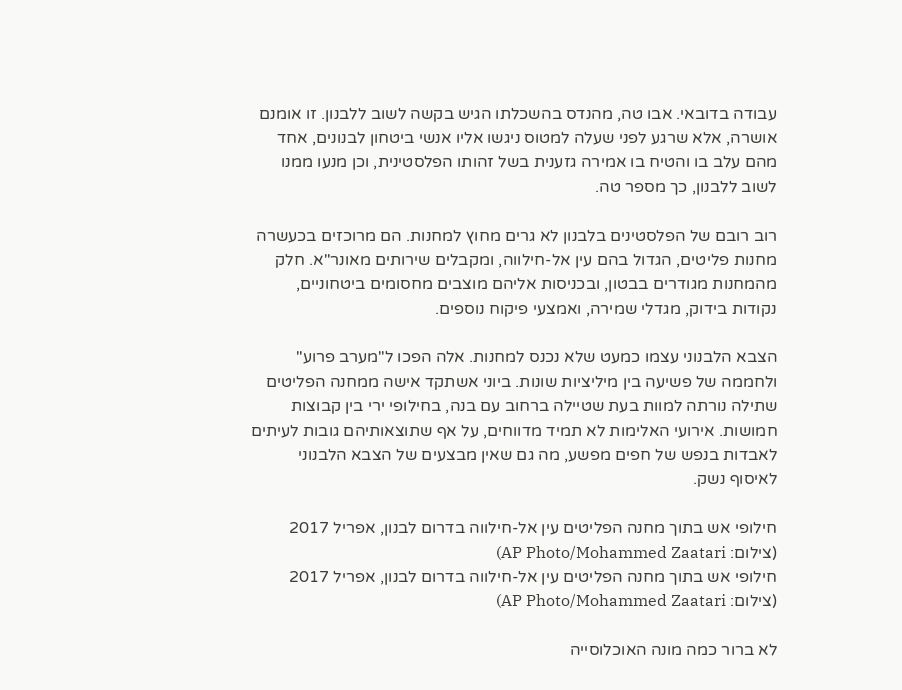עבודה בדובאי. אבו טה, מהנדס בהשכלתו הגיש בקשה לשוב ללבנון. זו אומנם אושרה, אלא שרגע לפני שעלה למטוס ניגשו אליו אנשי ביטחון לבנונים, אחד מהם עלב בו והטיח בו אמירה גזענית בשל זהותו הפלסטינית, וכן מנעו ממנו לשוב ללבנון, כך מספר טה.

רוב רובם של הפלסטינים בלבנון לא גרים מחוץ למחנות. הם מרוכזים בכעשרה מחנות פליטים, הגדול בהם עין אל-חילווה, ומקבלים שירותים מאונר"א. חלק מהמחנות מגודרים בבטון, ובכניסות אליהם מוצבים מחסומים ביטחוניים, נקודות בידוק, מגדלי שמירה, ואמצעי פיקוח נוספים.

הצבא הלבנוני עצמו כמעט שלא נכנס למחנות. אלה הפכו ל"מערב פרוע" ולחממה של פשיעה בין מיליציות שונות. ביוני אשתקד אישה ממחנה הפליטים שתילה נורתה למוות בעת שטיילה ברחוב עם בנה, בחילופי ירי בין קבוצות חמושות. אירועי האלימות לא תמיד מדווחים, על אף שתוצאותיהם גובות לעיתים לאבדות בנפש של חפים מפשע, מה גם שאין מבצעים של הצבא הלבנוני לאיסוף נשק.

חילופי אש בתוך מחנה הפליטים עין אל-חילווה בדרום לבנון, אפריל 2017 (צילום: AP Photo/Mohammed Zaatari)
חילופי אש בתוך מחנה הפליטים עין אל-חילווה בדרום לבנון, אפריל 2017 (צילום: AP Photo/Mohammed Zaatari)

לא ברור כמה מונה האוכלוסייה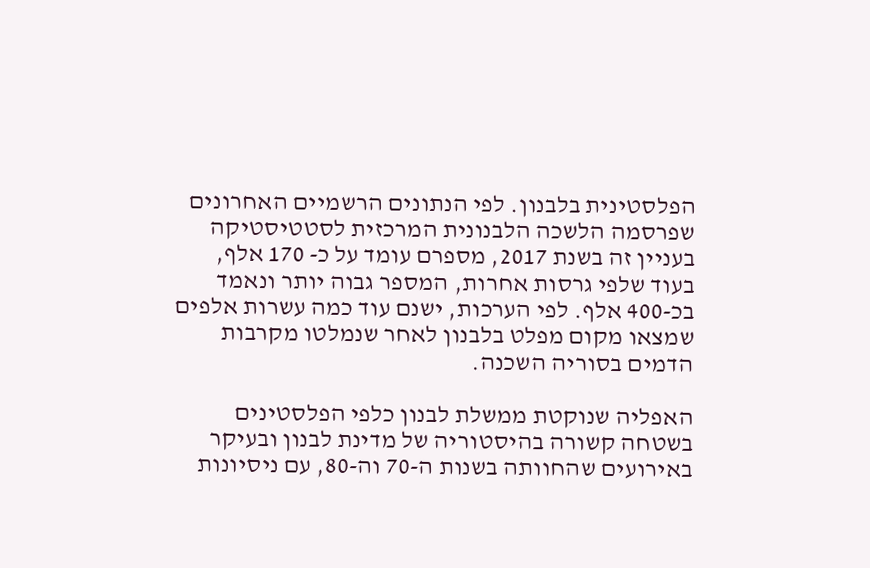הפלסטינית בלבנון. לפי הנתונים הרשמיים האחרונים שפרסמה הלשכה הלבנונית המרכזית לסטטיסטיקה בעניין זה בשנת 2017, מספרם עומד על כ- 170 אלף, בעוד שלפי גרסות אחרות, המספר גבוה יותר ונאמד בכ-400 אלף. לפי הערכות, ישנם עוד כמה עשרות אלפים שמצאו מקום מפלט בלבנון לאחר שנמלטו מקרבות הדמים בסוריה השכנה.

האפליה שנוקטת ממשלת לבנון כלפי הפלסטינים בשטחה קשורה בהיסטוריה של מדינת לבנון ובעיקר באירועים שהחוותה בשנות ה-70 וה-80, עם ניסיונות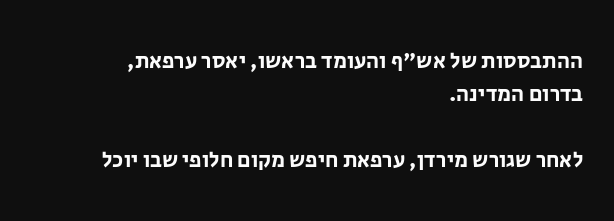ההתבססות של אש"ף והעומד בראשו, יאסר ערפאת, בדרום המדינה.

לאחר שגורש מירדן, ערפאת חיפש מקום חלופי שבו יוכל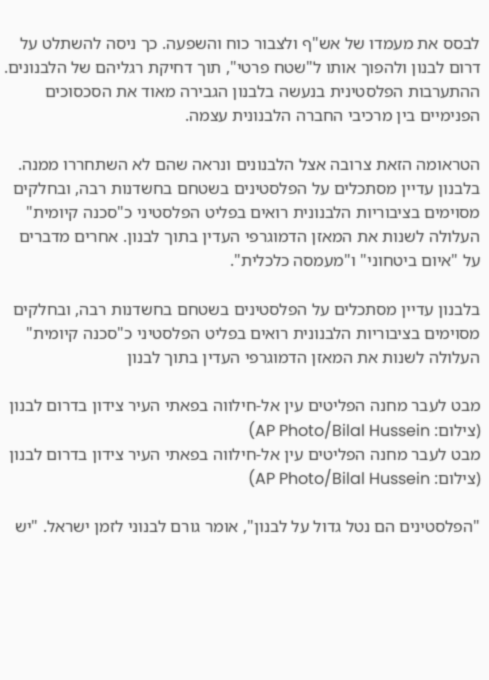לבסס את מעמדו של אש"ף ולצבור כוח והשפעה. כך ניסה להשתלט על דרום לבנון ולהפוך אותו ל"שטח פרטי", תוך דחיקת רגליהם של הלבנונים. ההתערבות הפלסטינית בנעשה בלבנון הגבירה מאוד את הסכסוכים הפנימיים בין מרכיבי החברה הלבנונית עצמה.

הטראומה הזאת צרובה אצל הלבנונים ונראה שהם לא השתחררו ממנה. בלבנון עדיין מסתכלים על הפלסטינים בשטחם בחשדנות רבה, ובחלקים מסוימים בציבוריות הלבנונית רואים בפליט הפלסטיני כ"סכנה קיומית" העלולה לשנות את המאזן הדמוגרפי העדין בתוך לבנון. אחרים מדברים על "איום ביטחוני" ו"מעמסה כלכלית".

בלבנון עדיין מסתכלים על הפלסטינים בשטחם בחשדנות רבה, ובחלקים מסוימים בציבוריות הלבנונית רואים בפליט הפלסטיני כ"סכנה קיומית" העלולה לשנות את המאזן הדמוגרפי העדין בתוך לבנון

מבט לעבר מחנה הפליטים עין אל-חילווה בפאתי העיר צידון בדרום לבנון (צילום: AP Photo/Bilal Hussein)
מבט לעבר מחנה הפליטים עין אל-חילווה בפאתי העיר צידון בדרום לבנון (צילום: AP Photo/Bilal Hussein)

"הפלסטינים הם נטל גדול על לבנון", אומר גורם לבנוני לזמן ישראל. "יש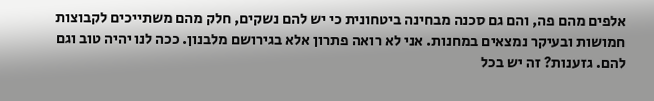אלפים מהם פה, והם גם סכנה מבחינה ביטחונית כי יש להם נשקים, חלק מהם משתייכים לקבוצות חמושות ובעיקר נמצאים במחנות. אני לא רואה פתרון אלא בגירושם מלבנון. ככה לנו יהיה טוב וגם להם. גזענות? זה יש בכל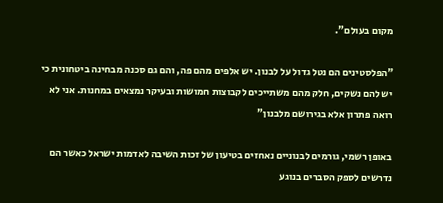מקום בעולם".

"הפלסטינים הם נטל גדול על לבנון. יש אלפים מהם פה, והם גם סכנה מבחינה ביטחונית כי יש להם נשקים, חלק מהם משתייכים לקבוצות חמושות ובעיקר נמצאים במחנות. אני לא רואה פתרון אלא בגירושם מלבנון"

באופן רשמי, גורמים לבנוניים נאחזים בטיעון של זכות השיבה לאדמות ישראל כאשר הם נדרשים לספק הסברים בנוגע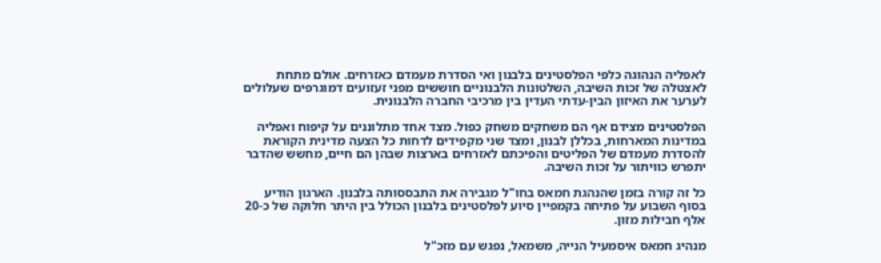לאפליה הנהוגה כלפי הפלסטינים בלבנון ואי הסדרת מעמדם כאזרחים. אולם מתחת לאצטלה של זכות השיבה, השלטונות הלבנוניים חוששים מפני זעזועים דמוגרפים שעלולים לערער את האיזון הבין-עדתי העדין בין מרכיבי החברה הלבנונית.

הפלסטינים מצידם אף הם משחקים משחק כפול. מצד אחד מתלוננים על קיפוח ואפליה במדינות המארחות, בכללן לבנון, ומצד שני מקפידים לדחות כל הצעה מדינית הקוראת להסדרת מעמדם של הפליטים והפיכתם לאזרחים בארצות שבהן הם חיים, מחשש שהדבר יתפרש כוויתור על זכות השיבה.

כל זה קורה בזמן שהנהגת חמאס בחו"ל מגבירה את התבססותה בלבנון. הארגון הודיע בסוף השבוע על פתיחה בקמפיין סיוע לפלסטינים בלבנון הכולל בין היתר חלוקה של כ-20 אלף חבילות מזון.

מנהיג חמאס איסמעיל הנייה, משמאל, נפגש עם מזכ"ל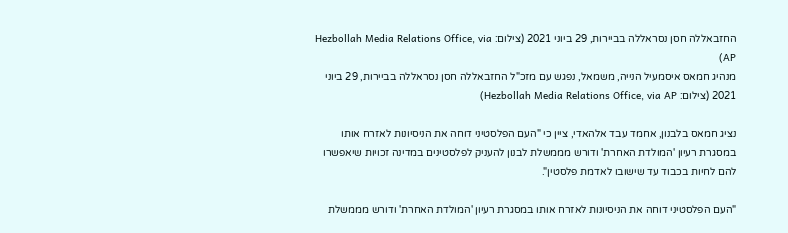החזבאללה חסן נסראללה בביירות, 29 ביוני 2021 (צילום: Hezbollah Media Relations Office, via AP)
מנהיג חמאס איסמעיל הנייה, משמאל, נפגש עם מזכ"ל החזבאללה חסן נסראללה בביירות, 29 ביוני 2021 (צילום: Hezbollah Media Relations Office, via AP)

נציג חמאס בלבנון, אחמד עבד אלהאדי, ציין כי "העם הפלסטיני דוחה את הניסיונות לאזרח אותו במסגרת רעיון 'המולדת האחרת' ודורש מממשלת לבנון להעניק לפלסטינים במדינה זכויות שיאפשרו להם לחיות בכבוד עד שישובו לאדמת פלסטין".

"העם הפלסטיני דוחה את הניסיונות לאזרח אותו במסגרת רעיון 'המולדת האחרת' ודורש מממשלת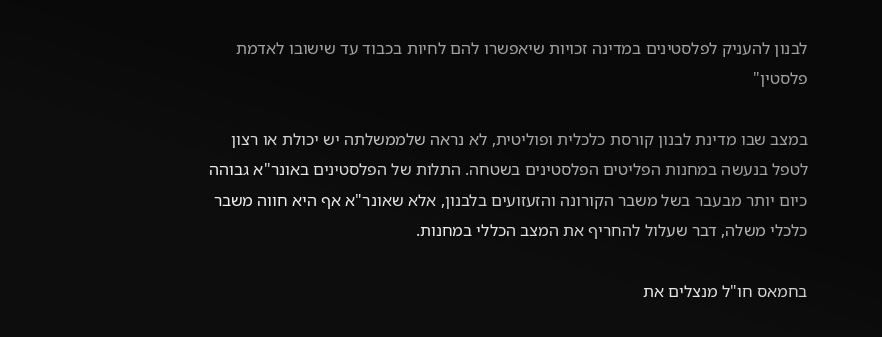לבנון להעניק לפלסטינים במדינה זכויות שיאפשרו להם לחיות בכבוד עד שישובו לאדמת פלסטין"

במצב שבו מדינת לבנון קורסת כלכלית ופוליטית, לא נראה שלממשלתה יש יכולת או רצון לטפל בנעשה במחנות הפליטים הפלסטינים בשטחה. התלות של הפלסטינים באונר"א גבוהה כיום יותר מבעבר בשל משבר הקורונה והזעזועים בלבנון, אלא שאונר"א אף היא חווה משבר כלכלי משלה, דבר שעלול להחריף את המצב הכללי במחנות.

בחמאס חו"ל מנצלים את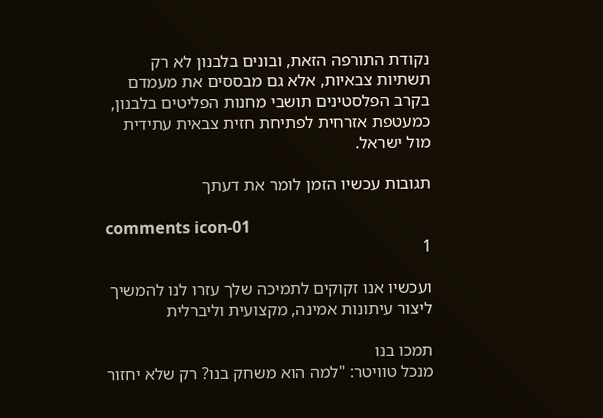נקודת התורפה הזאת, ובונים בלבנון לא רק תשתיות צבאיות, אלא גם מבססים את מעמדם בקרב הפלסטינים תושבי מחנות הפליטים בלבנון, כמעטפת אזרחית לפתיחת חזית צבאית עתידית מול ישראל.

תגובות עכשיו הזמן לומר את דעתך

comments icon-01
1

ועכשיו אנו זקוקים לתמיכה שלך עזרו לנו להמשיך ליצור עיתונות אמינה, מקצועית וליברלית

תמכו בנו
מנכל טוויטר: "למה הוא משחק בנו? רק שלא יחזור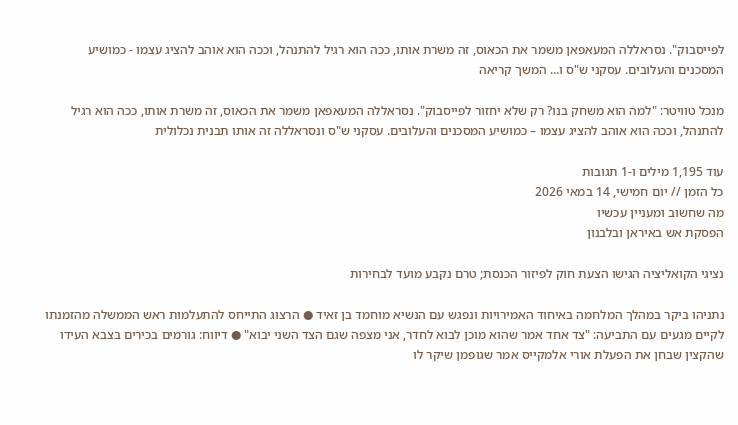לפייסבוק". נסראללה המעאפאן משמר את הכאוס, זה משרת אותו, ככה הוא רגיל להתנהל, וככה הוא אוהב להציג עצמו - כמושיע המסכנים והעלובים. עסקני ש"ס ו... המשך קריאה

מנכל טוויטר: "למה הוא משחק בנו? רק שלא יחזור לפייסבוק". נסראללה המעאפאן משמר את הכאוס, זה משרת אותו, ככה הוא רגיל להתנהל, וככה הוא אוהב להציג עצמו – כמושיע המסכנים והעלובים. עסקני ש"ס ונסראללה זה אותו תבנית נכלולית

עוד 1,195 מילים ו-1 תגובות
כל הזמן // יום חמישי, 14 במאי 2026
מה שחשוב ומעניין עכשיו
הפסקת אש באיראן ובלבנון

נציגי הקואליציה הגישו הצעת חוק לפיזור הכנסת; טרם נקבע מועד לבחירות

נתניהו ביקר במהלך המלחמה באיחוד האמירויות ונפגש עם הנשיא מוחמד בן זאיד ● הרצוג התייחס להתעלמות ראש הממשלה מהזמנתו לקיים מגעים עם התביעה: "צד אחד אמר שהוא מוכן לבוא לחדר, אני מצפה שגם הצד השני יבוא" ● דיווח: גורמים בכירים בצבא העידו שהקצין שבחן את הפעלת אורי אלמקייס אמר שגופמן שיקר לו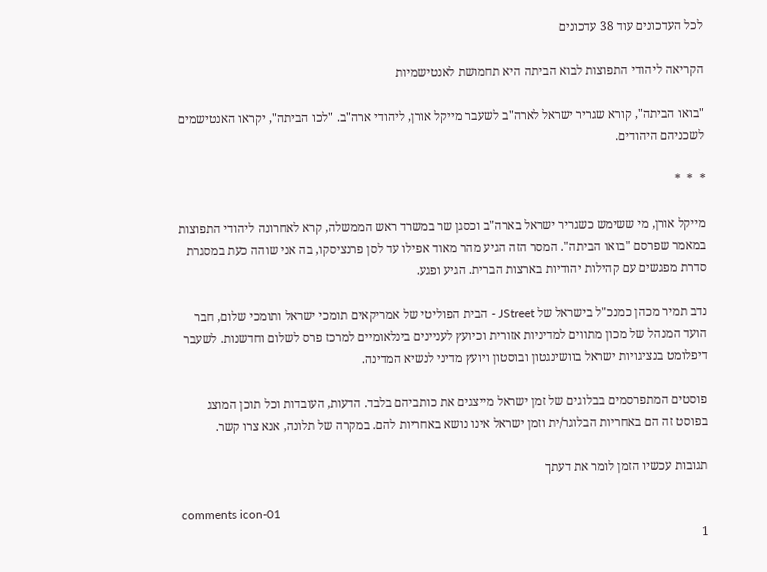לכל העדכונים עוד 38 עדכונים

הקריאה ליהודי התפוצות לבוא הביתה היא תחמושת לאנטישמיות

"בואו הביתה", קורא שגריר ישראל לארה"ב לשעבר מייקל אורן, ליהודי ארה"ב. "לכו הביתה", יקראו האנטישמים לשכניהם היהודים.

*  *  *

מייקל אורן, מי ששימש כשגריר ישראל בארה"ב וכסגן שר במשרד ראש הממשלה, קרא לאחרונה ליהודי התפוצות במאמר שפרסם "בואו הביתה". המסר הזה הגיע מהר מאוד אפילו עד לסן פרנציסקו, בה אני שוהה כעת במסגרת סדרת מפגשים עם קהילות יהודיות בארצות הברית. הגיע ופגע.

נדב תמיר מכהן כמנכ"ל בישראל של JStreet - הבית הפוליטי של אמריקאים תומכי ישראל ותומכי שלום, חבר הועד המנהל של מכון מתווים למדיניות אזורית וכיועץ לעניינים בינלאומיים למרכז פרס לשלום וחדשנות. לשעבר דיפלומט בנציגויות ישראל בוושינגטון ובוסטון ויועץ מדיני לנשיא המדינה.

פוסטים המתפרסמים בבלוגים של זמן ישראל מייצגים את כותביהם בלבד. הדעות, העובדות וכל תוכן המוצג בפוסט זה הם באחריות הבלוגר/ית וזמן ישראל אינו נושא באחריות להם. במקרה של תלונה, אנא צרו קשר.

תגובות עכשיו הזמן לומר את דעתך

comments icon-01
1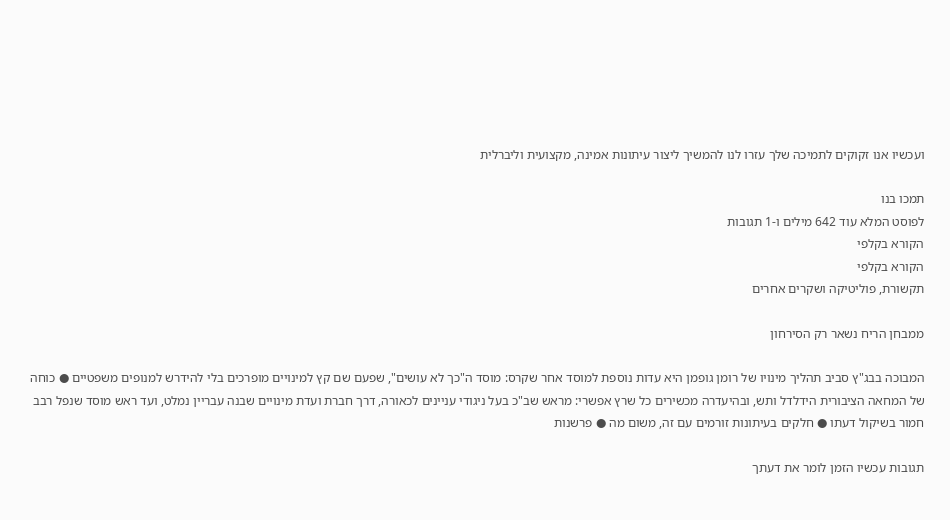ועכשיו אנו זקוקים לתמיכה שלך עזרו לנו להמשיך ליצור עיתונות אמינה, מקצועית וליברלית

תמכו בנו
לפוסט המלא עוד 642 מילים ו-1 תגובות
הקורא בקלפי
הקורא בקלפי
תקשורת, פוליטיקה ושקרים אחרים

ממבחן הריח נשאר רק הסירחון

המבוכה בבג"ץ סביב תהליך מינויו של רומן גופמן היא עדות נוספת למוסד אחר שקרס: מוסד ה"כך לא עושים", שפעם שם קץ למינויים מופרכים בלי להידרש למנופים משפטיים ● כוחה של המחאה הציבורית הידלדל ותש, ובהיעדרה מכשירים כל שרץ אפשרי: מראש שב"כ בעל ניגודי עניינים לכאורה, דרך חברת ועדת מינויים שבנה עבריין נמלט, ועד ראש מוסד שנפל רבב חמור בשיקול דעתו ● חלקים בעיתונות זורמים עם זה, משום מה ● פרשנות

תגובות עכשיו הזמן לומר את דעתך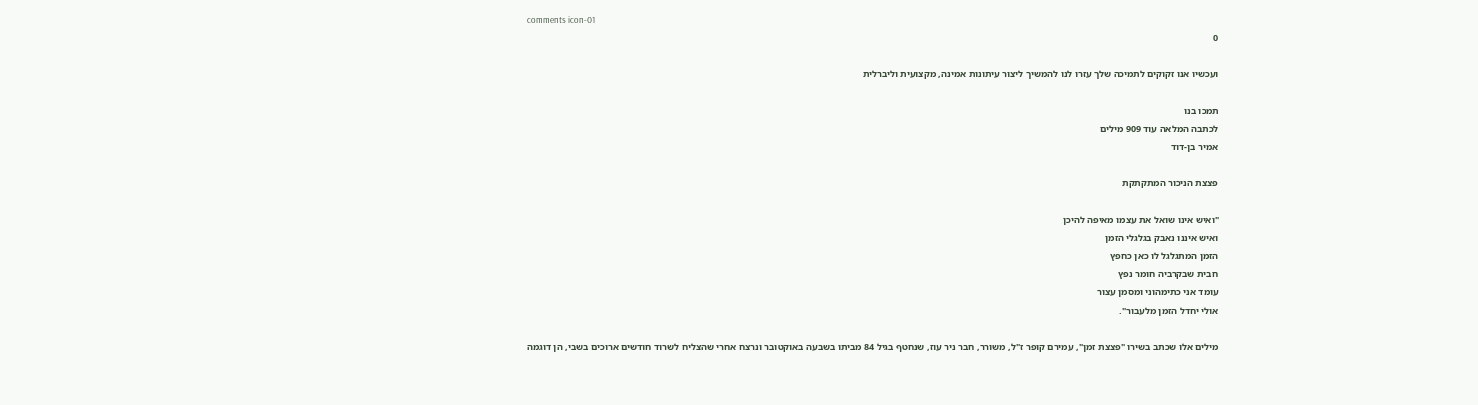comments icon-01
0

ועכשיו אנו זקוקים לתמיכה שלך עזרו לנו להמשיך ליצור עיתונות אמינה, מקצועית וליברלית

תמכו בנו
לכתבה המלאה עוד 909 מילים
אמיר בן-דוד

פצצת הניכור המתקתקת

"ואיש אינו שואל את עצמו מאיפה להיכן
ואיש איננו נאבק בגלגלי הזמן
הזמן המתגלגל לו כאן כחפץ
חבית שבקרביה חומר נפץ
עומד אני כתימהוני ומסמן עצור
אולי יחדל הזמן מלעבור".

מילים אלו שכתב בשירו "פצצת זמן", עמירם קופר ז"ל, משורר, חבר ניר עוז, שנחטף בגיל 84 מביתו בשבעה באוקטובר ונרצח אחרי שהצליח לשרוד חודשים ארוכים בשבי, הן דוגמה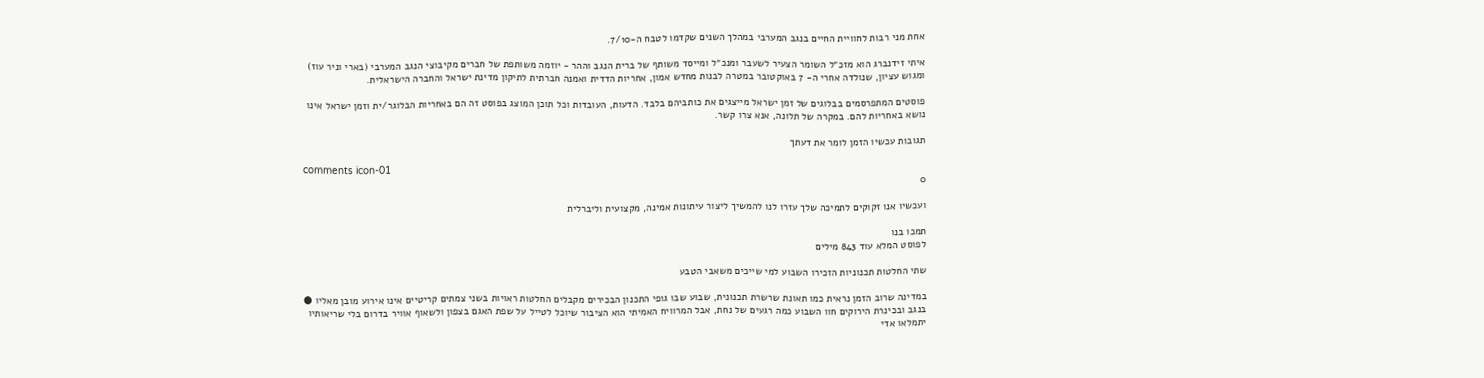אחת מני רבות לחוויית החיים בנגב המערבי במהלך השנים שקדמו לטבח ה-7/10.

איתי זידנברג הוא מזכ״ל השומר הצעיר לשעבר ומנכ״ל ומייסד משותף של ברית הנגב וההר - יוזמה משותפת של חברים מקיבוצי הנגב המערבי (בארי וניר עוז) ומגוש עציון, שנולדה אחרי ה- 7 באוקטובר במטרה לבנות מחדש אמון, אחריות הדדית ואמנה חברתית לתיקון מדינת ישראל והחברה הישראלית.

פוסטים המתפרסמים בבלוגים של זמן ישראל מייצגים את כותביהם בלבד. הדעות, העובדות וכל תוכן המוצג בפוסט זה הם באחריות הבלוגר/ית וזמן ישראל אינו נושא באחריות להם. במקרה של תלונה, אנא צרו קשר.

תגובות עכשיו הזמן לומר את דעתך

comments icon-01
0

ועכשיו אנו זקוקים לתמיכה שלך עזרו לנו להמשיך ליצור עיתונות אמינה, מקצועית וליברלית

תמכו בנו
לפוסט המלא עוד 843 מילים

שתי החלטות תכנוניות הזכירו השבוע למי שייכים משאבי הטבע

במדינה שרוב הזמן נראית כמו תאונת שרשרת תכנונית, שבוע שבו גופי התכנון הבכירים מקבלים החלטות ראויות בשני צמתים קריטיים אינו אירוע מובן מאליו ● בנגב ובכינרת הירוקים חוו השבוע כמה רגעים של נחת, אבל המרוויח האמיתי הוא הציבור שיוכל לטייל על שפת האגם בצפון ולשאוף אוויר בדרום בלי שריאותיו יתמלאו אדי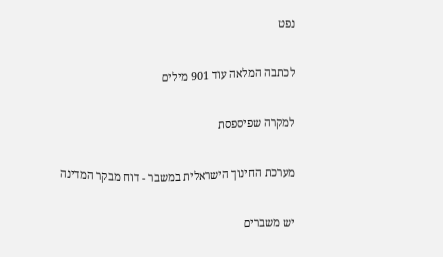נפט

לכתבה המלאה עוד 901 מילים

למקרה שפיספסת

מערכת החינוך הישראלית במשבר - דוח מבקר המדינה

יש משברים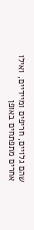שהם גלויים, חריפים ומיידיים, ואילו אחרים מתפתחים באופן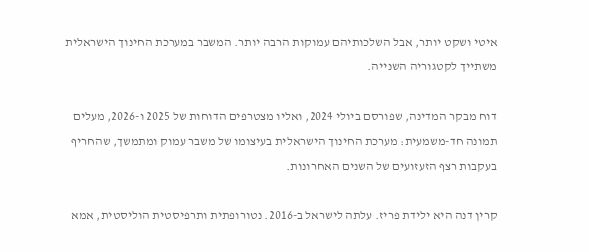איטי ושקט יותר, אבל השלכותיהם עמוקות הרבה יותר. המשבר במערכת החינוך הישראלית משתייך לקטגוריה השנייה.

דוח מבקר המדינה, שפורסם ביולי 2024, ואליו מצטרפים הדוחות של 2025 ו-2026, מעלים תמונה חד-משמעית: מערכת החינוך הישראלית בעיצומו של משבר עמוק ומתמשך, שהחריף בעקבות רצף הזעזועים של השנים האחרונות.

קרין דנה היא ילידת פריז. עלתה לישראל ב-2016. נטורופתית ותרפיסטית הוליסטית, אמא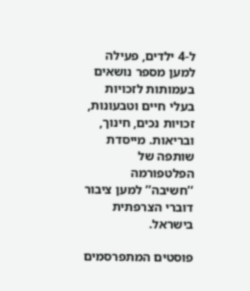ל-4 ילדים, פעילה למען מספר נושאים בעמותות לזכויות בעלי חיים וטבעונות, זכויות נכים, חינוך, ובריאות. מייסדת שותפה של הפלטפורמה ‘’חשיבה’’ למען ציבור דוברי הצרפתית בישראל.

פוסטים המתפרסמים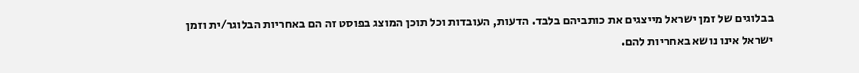בבלוגים של זמן ישראל מייצגים את כותביהם בלבד. הדעות, העובדות וכל תוכן המוצג בפוסט זה הם באחריות הבלוגר/ית וזמן ישראל אינו נושא באחריות להם.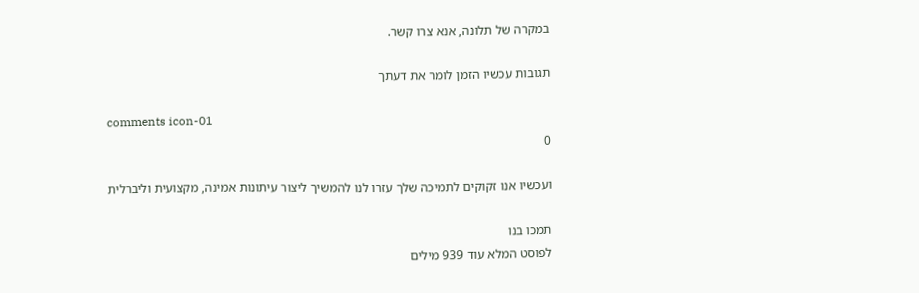במקרה של תלונה, אנא צרו קשר.

תגובות עכשיו הזמן לומר את דעתך

comments icon-01
0

ועכשיו אנו זקוקים לתמיכה שלך עזרו לנו להמשיך ליצור עיתונות אמינה, מקצועית וליברלית

תמכו בנו
לפוסט המלא עוד 939 מילים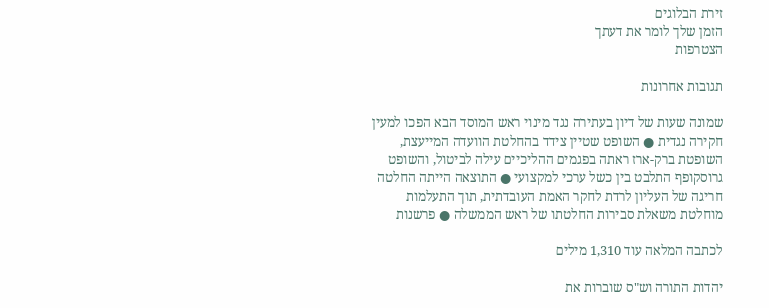זירת הבלוגים
הזמן שלך לומר את דעתך
הצטרפות

תגובות אחרונות

שמונה שעות של דיון בעתירה נגד מינוי ראש המוסד הבא הפכו למעין חקירה נגדית ● השופט שטיין צידד בהחלטת הוועדה המייעצת, השופטת ברק-ארז ראתה בפגמים ההליכיים עילה לביטול, והשופט גרוסקופף התלבט בין כשל ערכי למקצועי ● התוצאה הייתה החלטה חריגה של העליון לרדת לחקר האמת העובדתית, תוך התעלמות מוחלטת משאלת סבירות החלטתו של ראש הממשלה ● פרשנות

לכתבה המלאה עוד 1,310 מילים

יהדות התורה וש"ס שוברות את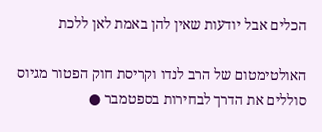הכלים אבל יודעות שאין להן באמת לאן ללכת

האולטימטום של הרב לנדו וקריסת חוק הפטור מגיוס סוללים את הדרך לבחירות בספטמבר ●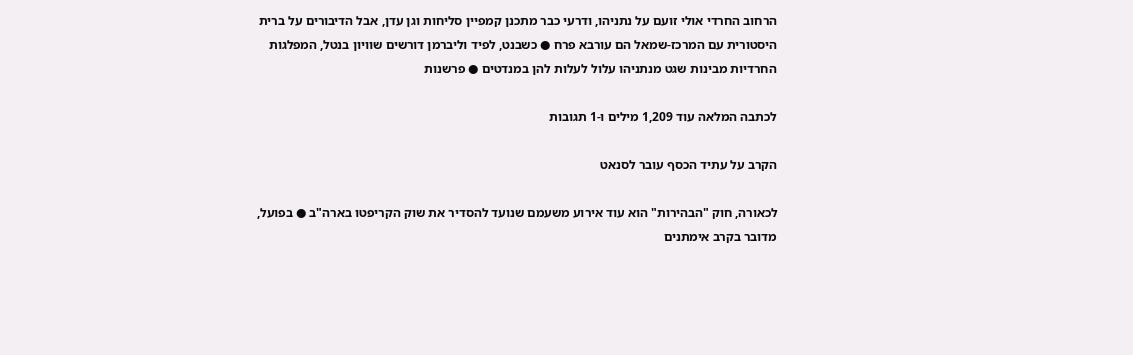הרחוב החרדי אולי זועם על נתניהו, ודרעי כבר מתכנן קמפיין סליחות וגן עדן, אבל הדיבורים על ברית היסטורית עם המרכז-שמאל הם עורבא פרח ● כשבנט, לפיד וליברמן דורשים שוויון בנטל, המפלגות החרדיות מבינות שגט מנתניהו עלול לעלות להן במנדטים ● פרשנות

לכתבה המלאה עוד 1,209 מילים ו-1 תגובות

הקרב על עתיד הכסף עובר לסנאט

לכאורה, חוק "הבהירות" הוא עוד אירוע משעמם שנועד להסדיר את שוק הקריפטו בארה"ב ● בפועל, מדובר בקרב אימתנים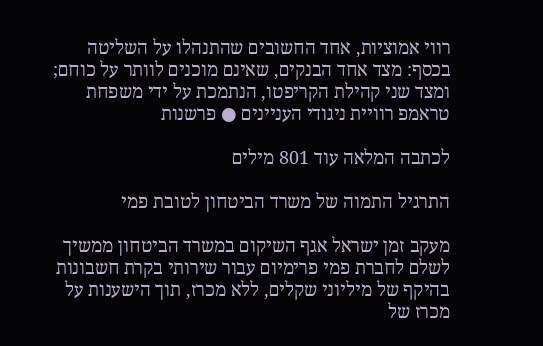רווי אמוציות, אחד החשובים שהתנהלו על השליטה בכסף: מצד אחד הבנקים, שאינם מוכנים לוותר על כוחם; ומצד שני קהילת הקריפטו, הנתמכת על ידי משפחת טראמפ רוויית ניגודי העניינים ● פרשנות

לכתבה המלאה עוד 801 מילים

התרגיל התמוה של משרד הביטחון לטובת פמי

מעקב זמן ישראל אגף השיקום במשרד הביטחון ממשיך לשלם לחברת פמי פרימיום עבור שירותי בקרת חשבונות בהיקף של מיליוני שקלים, ללא מכרז, תוך הישענות על מכרז של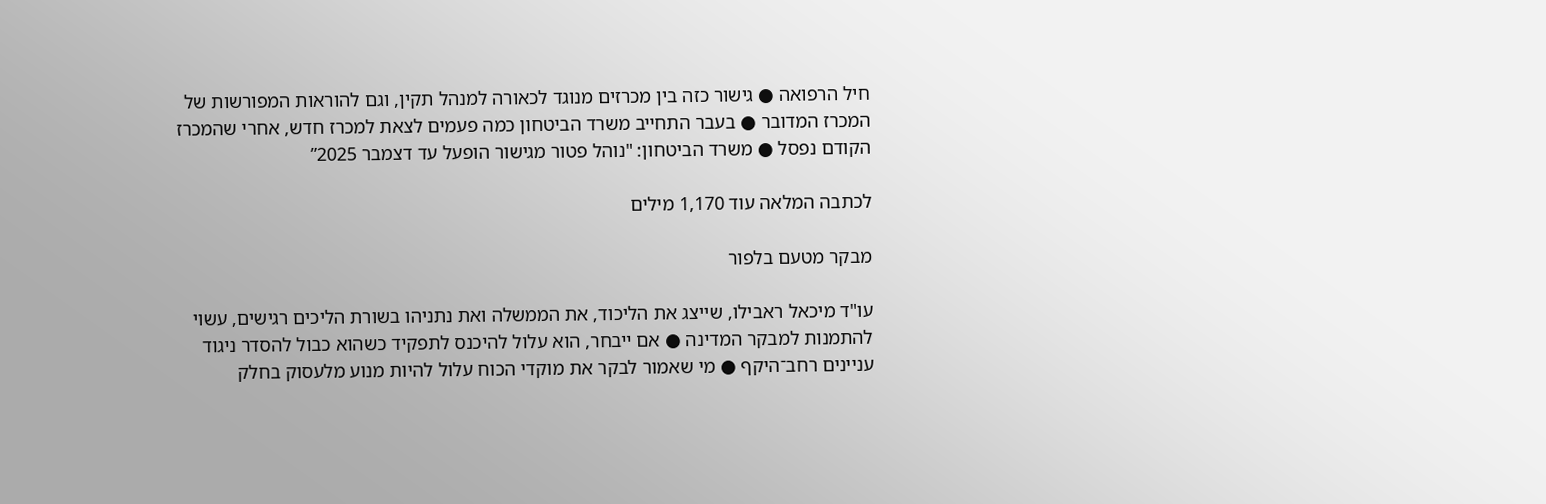חיל הרפואה ● גישור כזה בין מכרזים מנוגד לכאורה למנהל תקין, וגם להוראות המפורשות של המכרז המדובר ● בעבר התחייב משרד הביטחון כמה פעמים לצאת למכרז חדש, אחרי שהמכרז הקודם נפסל ● משרד הביטחון: "נוהל פטור מגישור הופעל עד דצמבר 2025”

לכתבה המלאה עוד 1,170 מילים

מבקר מטעם בלפור

עו"ד מיכאל ראבילו, שייצג את הליכוד, את הממשלה ואת נתניהו בשורת הליכים רגישים, עשוי להתמנות למבקר המדינה ● אם ייבחר, הוא עלול להיכנס לתפקיד כשהוא כבול להסדר ניגוד עניינים רחב־היקף ● מי שאמור לבקר את מוקדי הכוח עלול להיות מנוע מלעסוק בחלק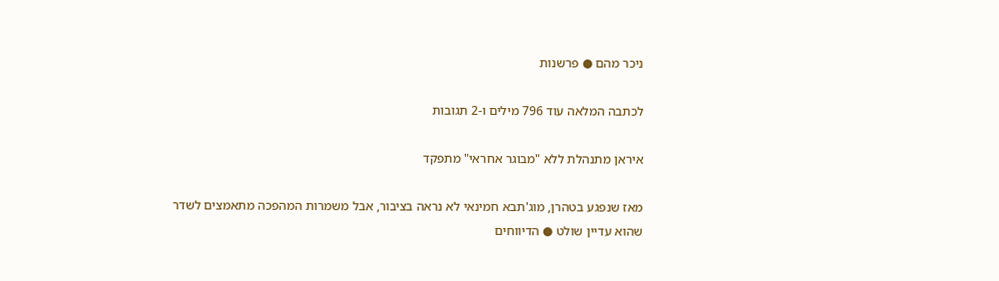ניכר מהם ● פרשנות

לכתבה המלאה עוד 796 מילים ו-2 תגובות

איראן מתנהלת ללא "מבוגר אחראי" מתפקד

מאז שנפגע בטהרן, מוג'תבא חמינאי לא נראה בציבור, אבל משמרות המהפכה מתאמצים לשדר שהוא עדיין שולט ● הדיווחים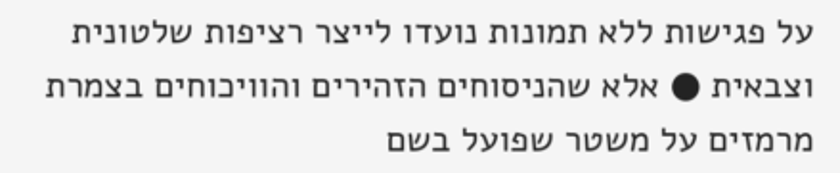על פגישות ללא תמונות נועדו לייצר רציפות שלטונית וצבאית ● אלא שהניסוחים הזהירים והוויכוחים בצמרת מרמזים על משטר שפועל בשם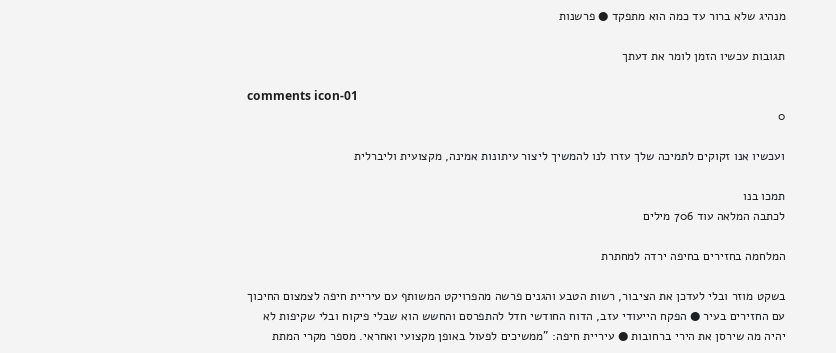מנהיג שלא ברור עד כמה הוא מתפקד ● פרשנות

תגובות עכשיו הזמן לומר את דעתך

comments icon-01
0

ועכשיו אנו זקוקים לתמיכה שלך עזרו לנו להמשיך ליצור עיתונות אמינה, מקצועית וליברלית

תמכו בנו
לכתבה המלאה עוד 706 מילים

המלחמה בחזירים בחיפה ירדה למחתרת

בשקט מוזר ובלי לעדכן את הציבור, רשות הטבע והגנים פרשה מהפרויקט המשותף עם עיריית חיפה לצמצום החיכוך עם החזירים בעיר ● הפקח הייעודי עזב, הדוח החודשי חדל להתפרסם והחשש הוא שבלי פיקוח ובלי שקיפות לא יהיה מה שירסן את הירי ברחובות ● עיריית חיפה: "ממשיכים לפעול באופן מקצועי ואחראי. מספר מקרי המתת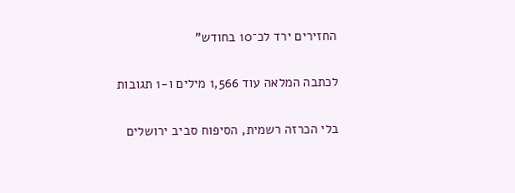החזירים ירד לכ־10 בחודש"

לכתבה המלאה עוד 1,566 מילים ו-1 תגובות

בלי הכרזה רשמית, הסיפוח סביב ירושלים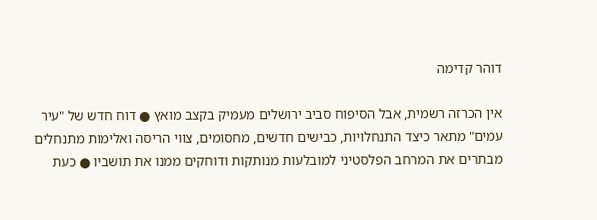דוהר קדימה

אין הכרזה רשמית, אבל הסיפוח סביב ירושלים מעמיק בקצב מואץ ● דוח חדש של "עיר עמים" מתאר כיצד התנחלויות, כבישים חדשים, מחסומים, צווי הריסה ואלימות מתנחלים מבתרים את המרחב הפלסטיני למובלעות מנותקות ודוחקים ממנו את תושביו ● כעת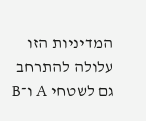המדיניות הזו עלולה להתרחב גם לשטחי A ו־B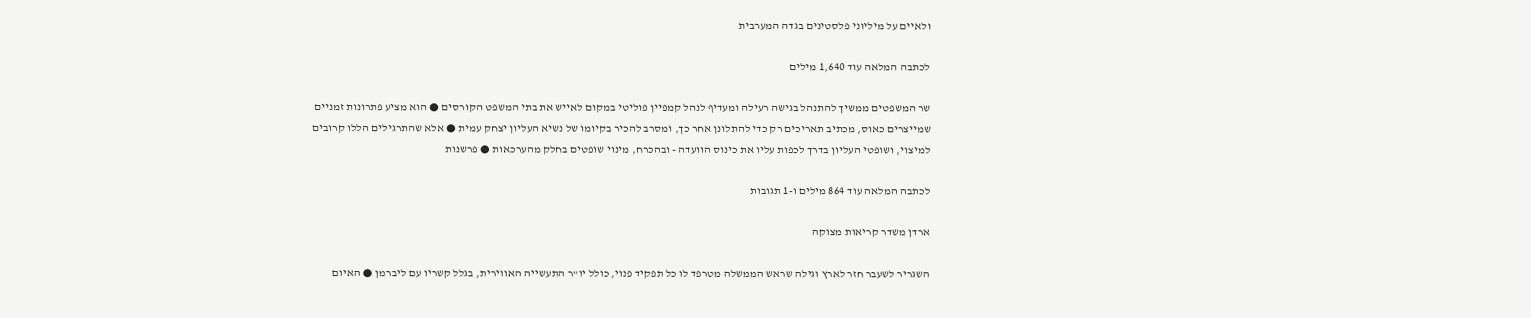ולאיים על מיליוני פלסטינים בגדה המערבית

לכתבה המלאה עוד 1,640 מילים

שר המשפטים ממשיך להתנהל בגישה רעילה ומעדיף לנהל קמפיין פוליטי במקום לאייש את בתי המשפט הקורסים ● הוא מציע פתרונות זמניים שמייצרים כאוס, מכתיב תאריכים רק כדי להתלונן אחר כך, ומסרב להכיר בקיומו של נשיא העליון יצחק עמית ● אלא שהתרגילים הללו קרובים למיצוי, ושופטי העליון בדרך לכפות עליו את כינוס הוועדה - ובהכרח, מינוי שופטים בחלק מהערכאות ● פרשנות

לכתבה המלאה עוד 864 מילים ו-1 תגובות

ארדן משדר קריאות מצוקה

השגריר לשעבר חזר לארץ וגילה שראש הממשלה מטרפד לו כל תפקיד פנוי, כולל יו"ר התעשייה האווירית, בגלל קשריו עם ליברמן ● האיום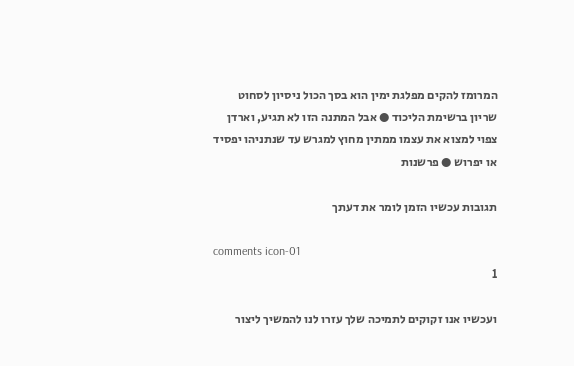המרומז להקים מפלגת ימין הוא בסך הכול ניסיון לסחוט שריון ברשימת הליכוד ● אבל המתנה הזו לא תגיע, וארדן צפוי למצוא את עצמו ממתין מחוץ למגרש עד שנתניהו יפסיד או יפרוש ● פרשנות

תגובות עכשיו הזמן לומר את דעתך

comments icon-01
1

ועכשיו אנו זקוקים לתמיכה שלך עזרו לנו להמשיך ליצור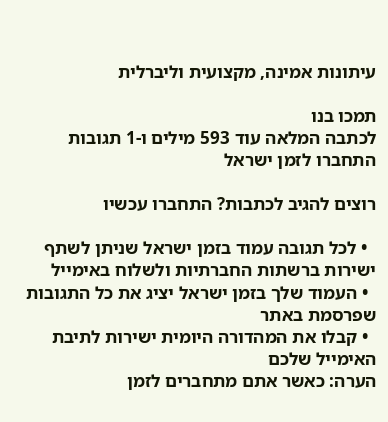עיתונות אמינה, מקצועית וליברלית

תמכו בנו
לכתבה המלאה עוד 593 מילים ו-1 תגובות
התחברו לזמן ישראל

רוצים להגיב לכתבות? התחברו עכשיו

  • לכל תגובה עמוד בזמן ישראל שניתן לשתף ישירות ברשתות החברתיות ולשלוח באימייל
  • העמוד שלך בזמן ישראל יציג את כל התגובות שפרסמת באתר
  • קבלו את המהדורה היומית ישירות לתיבת האימייל שלכם
הערה: כאשר אתם מתחברים לזמן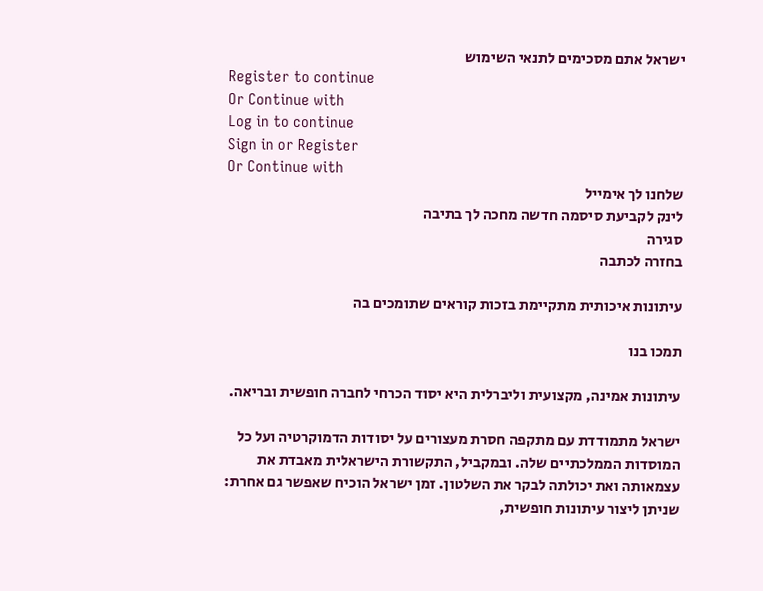ישראל אתם מסכימים לתנאי השימוש
Register to continue
Or Continue with
Log in to continue
Sign in or Register
Or Continue with
שלחנו לך אימייל
לינק לקביעת סיסמה חדשה מחכה לך בתיבה
סגירה
בחזרה לכתבה

עיתונות איכותית מתקיימת בזכות קוראים שתומכים בה

תמכו בנו

עיתונות אמינה, מקצועית וליברלית היא יסוד הכרחי לחברה חופשית ובריאה.

ישראל מתמודדת עם מתקפה חסרת מעצורים על יסודות הדמוקרטיה ועל כל המוסדות הממלכתיים שלה. ובמקביל, התקשורת הישראלית מאבדת את עצמאותה ואת יכולתה לבקר את השלטון. זמן ישראל הוכיח שאפשר גם אחרת: שניתן ליצור עיתונות חופשית,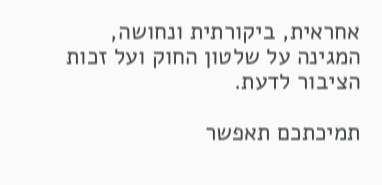אחראית, ביקורתית ונחושה, המגינה על שלטון החוק ועל זכות הציבור לדעת.

תמיכתכם תאפשר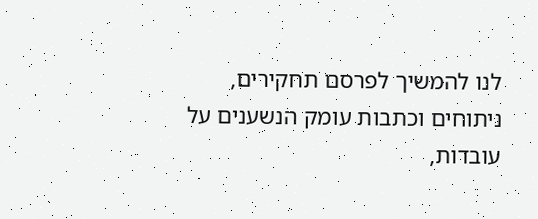לנו להמשיך לפרסם תחקירים, ניתוחים וכתבות עומק הנשענים על עובדות,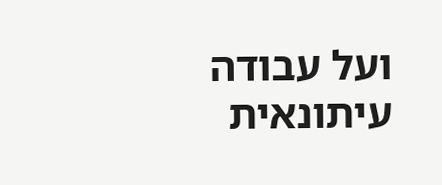ועל עבודה עיתונאית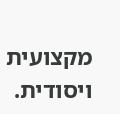מקצועית ויסודית.